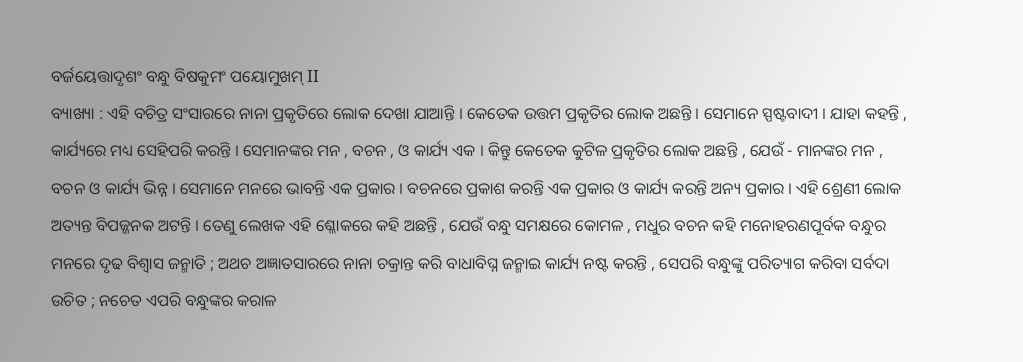ବର୍ଜୟେତ୍ତାଦୃଶଂ ବନ୍ଧୁ ବିଷକୁମଂ ପୟୋମୁଖମ୍ II
ବ୍ୟାଖ୍ୟା : ଏହି ବଚିତ୍ର ସଂସାରରେ ନାନା ପ୍ରକୃତିରେ ଲୋକ ଦେଖା ଯାଆନ୍ତି । କେତେକ ଉତ୍ତମ ପ୍ରକୃତିର ଲୋକ ଅଛନ୍ତି । ସେମାନେ ସ୍ପଷ୍ଟବାଦୀ । ଯାହା କହନ୍ତି , କାର୍ଯ୍ୟରେ ମଧ୍ୟ ସେହିପରି କରନ୍ତି । ସେମାନଙ୍କର ମନ , ବଚନ , ଓ କାର୍ଯ୍ୟ ଏକ । କିନ୍ତୁ କେତେକ କୁଟିଳ ପ୍ରକୃତିର ଲୋକ ଅଛନ୍ତି , ଯେଉଁ - ମାନଙ୍କର ମନ , ବଚନ ଓ କାର୍ଯ୍ୟ ଭିନ୍ନ । ସେମାନେ ମନରେ ଭାବନ୍ତି ଏକ ପ୍ରକାର । ବଚନରେ ପ୍ରକାଶ କରନ୍ତି ଏକ ପ୍ରକାର ଓ କାର୍ଯ୍ୟ କରନ୍ତି ଅନ୍ୟ ପ୍ରକାର । ଏହି ଶ୍ରେଣୀ ଲୋକ ଅତ୍ୟନ୍ତ ବିପଜ୍ଜନକ ଅଟନ୍ତି । ତେଣୁ ଲେଖକ ଏହି ଶ୍ଳୋକରେ କହି ଅଛନ୍ତି , ଯେଉଁ ବନ୍ଧୁ ସମକ୍ଷରେ କୋମଳ , ମଧୁର ବଚନ କହି ମନୋହରଣପୂର୍ବକ ବନ୍ଧୁର ମନରେ ଦୃଢ ବିଶ୍ବାସ ଜନ୍ମାତି ; ଅଥଚ ଅଜ୍ଞାତସାରରେ ନାନା ଚକ୍ରାନ୍ତ କରି ବାଧାବିଘ୍ନ ଜନ୍ମାଇ କାର୍ଯ୍ୟ ନଷ୍ଟ କରନ୍ତି , ସେପରି ବନ୍ଧୁଙ୍କୁ ପରିତ୍ୟାଗ କରିବା ସର୍ବଦା ଉଚିତ ; ନଚେତ ଏପରି ବନ୍ଧୁଙ୍କର କରାଳ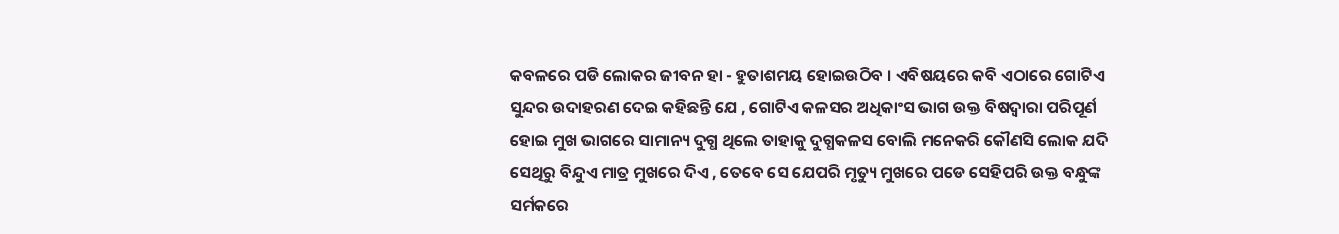କବଳରେ ପଡି ଲୋକର ଜୀବନ ହା - ହୁତାଶମୟ ହୋଇଉଠିବ । ଏବିଷୟରେ କବି ଏଠାରେ ଗୋଟିଏ ସୁନ୍ଦର ଉଦାହରଣ ଦେଇ କହିଛନ୍ତି ଯେ , ଗୋଟିଏ କଳସର ଅଧିକାଂସ ଭାଗ ଉକ୍ତ ବିଷଦ୍ବାରା ପରିପୂର୍ଣ ହୋଇ ମୁଖ ଭାଗରେ ସାମାନ୍ୟ ଦୁଗ୍ଧ ଥିଲେ ତାହାକୁ ଦୁଗ୍ଧକଳସ ବୋଲି ମନେକରି କୌଣସି ଲୋକ ଯଦି ସେଥିରୁ ବିନ୍ଦୁଏ ମାତ୍ର ମୁଖରେ ଦିଏ , ତେବେ ସେ ଯେପରି ମୃତ୍ୟୁ ମୁଖରେ ପଡେ ସେହିପରି ଉକ୍ତ ବନ୍ଧୁଙ୍କ ସର୍ମକରେ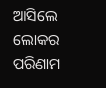ଆସିଲେ ଲୋକର ପରିଣାମ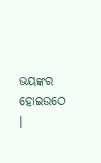ଭୟଙ୍କର ହୋଇଉଠେ ।